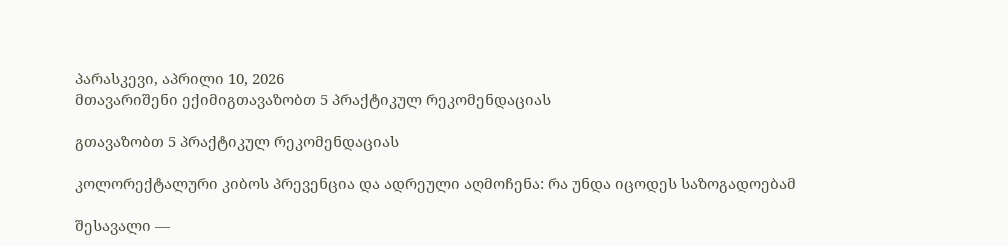პარასკევი, აპრილი 10, 2026
მთავარიშენი ექიმიგთავაზობთ 5 პრაქტიკულ რეკომენდაციას

გთავაზობთ 5 პრაქტიკულ რეკომენდაციას

კოლორექტალური კიბოს პრევენცია და ადრეული აღმოჩენა: რა უნდა იცოდეს საზოგადოებამ

შესავალი —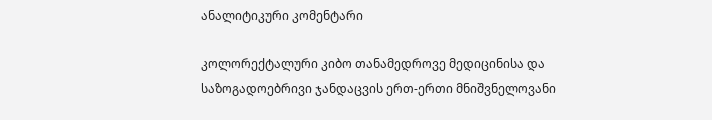ანალიტიკური კომენტარი

კოლორექტალური კიბო თანამედროვე მედიცინისა და საზოგადოებრივი ჯანდაცვის ერთ-ერთი მნიშვნელოვანი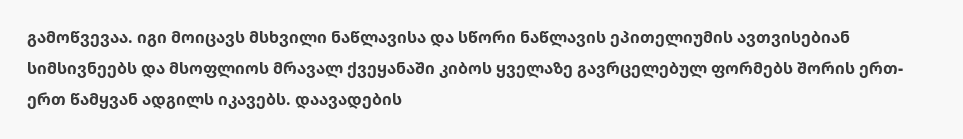გამოწვევაა. იგი მოიცავს მსხვილი ნაწლავისა და სწორი ნაწლავის ეპითელიუმის ავთვისებიან სიმსივნეებს და მსოფლიოს მრავალ ქვეყანაში კიბოს ყველაზე გავრცელებულ ფორმებს შორის ერთ-ერთ წამყვან ადგილს იკავებს. დაავადების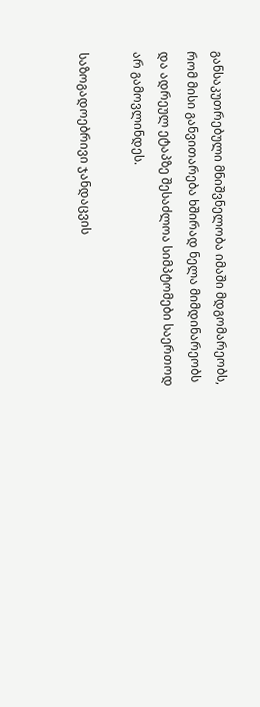განსაკუთრებული მნიშვნელობა იმაში მდგომარეობს, რომ მისი განვითარება ხშირად ნელა მიმდინარეობს და ადრეულ ეტაპზე შესაძლოა სიმპტომები საერთოდ არ გამოვლინდეს.

საზოგადოებრივი ჯანდაცვის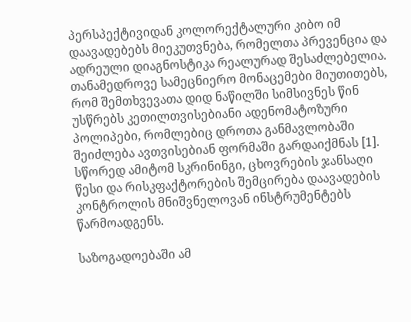პერსპექტივიდან კოლორექტალური კიბო იმ დაავადებებს მიეკუთვნება, რომელთა პრევენცია და ადრეული დიაგნოსტიკა რეალურად შესაძლებელია. თანამედროვე სამეცნიერო მონაცემები მიუთითებს, რომ შემთხვევათა დიდ ნაწილში სიმსივნეს წინ უსწრებს კეთილთვისებიანი ადენომატოზური პოლიპები, რომლებიც დროთა განმავლობაში შეიძლება ავთვისებიან ფორმაში გარდაიქმნას [1]. სწორედ ამიტომ სკრინინგი, ცხოვრების ჯანსაღი წესი და რისკფაქტორების შემცირება დაავადების კონტროლის მნიშვნელოვან ინსტრუმენტებს წარმოადგენს.

საზოგადოებაში ამ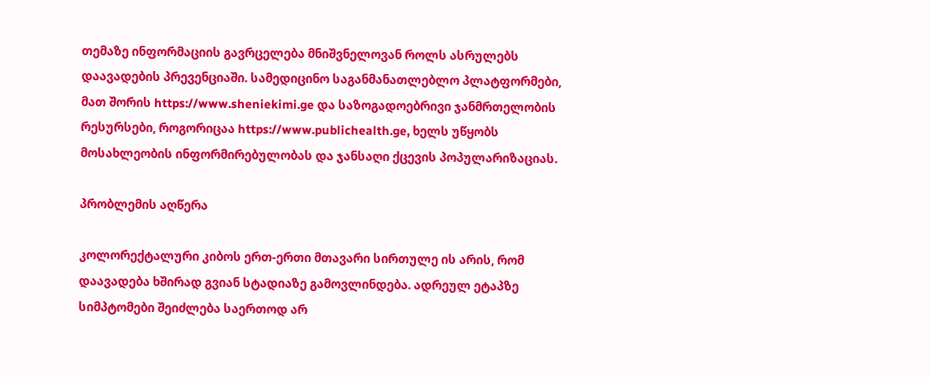თემაზე ინფორმაციის გავრცელება მნიშვნელოვან როლს ასრულებს დაავადების პრევენციაში. სამედიცინო საგანმანათლებლო პლატფორმები, მათ შორის https://www.sheniekimi.ge და საზოგადოებრივი ჯანმრთელობის რესურსები, როგორიცაა https://www.publichealth.ge, ხელს უწყობს მოსახლეობის ინფორმირებულობას და ჯანსაღი ქცევის პოპულარიზაციას.

პრობლემის აღწერა

კოლორექტალური კიბოს ერთ-ერთი მთავარი სირთულე ის არის, რომ დაავადება ხშირად გვიან სტადიაზე გამოვლინდება. ადრეულ ეტაპზე სიმპტომები შეიძლება საერთოდ არ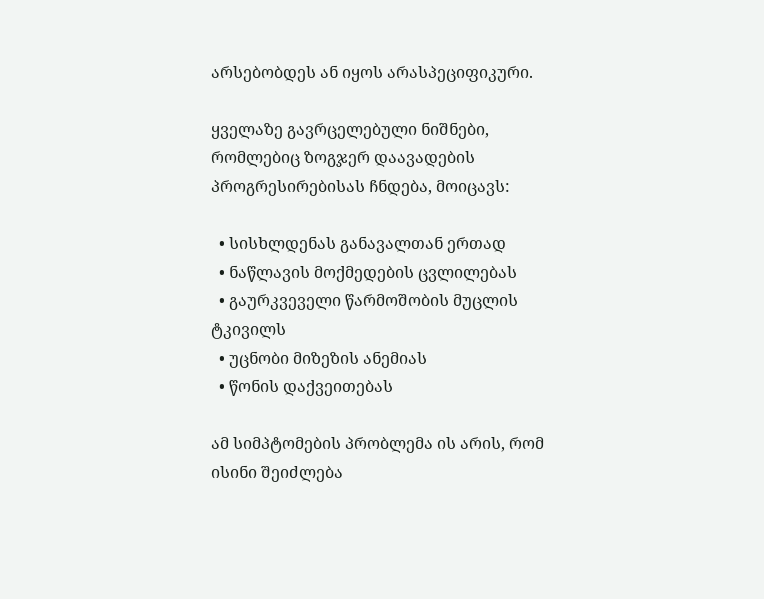არსებობდეს ან იყოს არასპეციფიკური.

ყველაზე გავრცელებული ნიშნები, რომლებიც ზოგჯერ დაავადების პროგრესირებისას ჩნდება, მოიცავს:

  • სისხლდენას განავალთან ერთად
  • ნაწლავის მოქმედების ცვლილებას
  • გაურკვეველი წარმოშობის მუცლის ტკივილს
  • უცნობი მიზეზის ანემიას
  • წონის დაქვეითებას

ამ სიმპტომების პრობლემა ის არის, რომ ისინი შეიძლება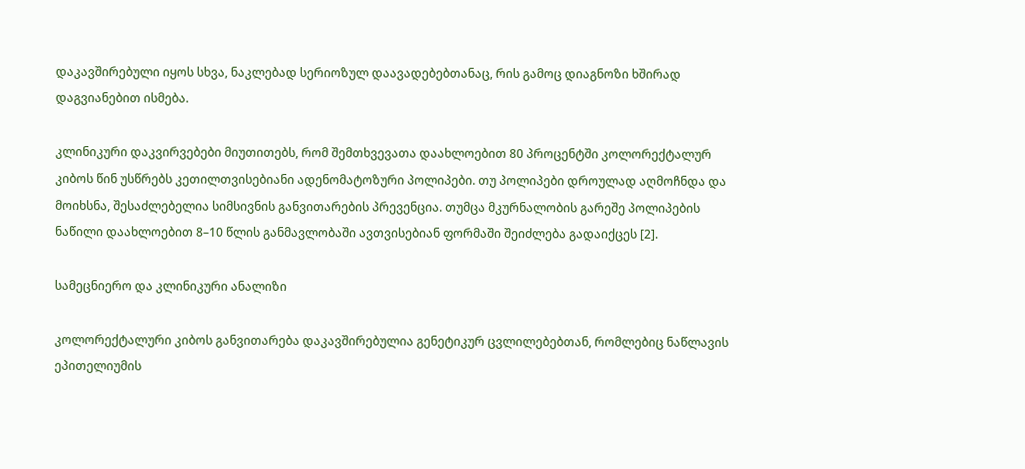დაკავშირებული იყოს სხვა, ნაკლებად სერიოზულ დაავადებებთანაც, რის გამოც დიაგნოზი ხშირად დაგვიანებით ისმება.

კლინიკური დაკვირვებები მიუთითებს, რომ შემთხვევათა დაახლოებით 80 პროცენტში კოლორექტალურ კიბოს წინ უსწრებს კეთილთვისებიანი ადენომატოზური პოლიპები. თუ პოლიპები დროულად აღმოჩნდა და მოიხსნა, შესაძლებელია სიმსივნის განვითარების პრევენცია. თუმცა მკურნალობის გარეშე პოლიპების ნაწილი დაახლოებით 8–10 წლის განმავლობაში ავთვისებიან ფორმაში შეიძლება გადაიქცეს [2].

სამეცნიერო და კლინიკური ანალიზი

კოლორექტალური კიბოს განვითარება დაკავშირებულია გენეტიკურ ცვლილებებთან, რომლებიც ნაწლავის ეპითელიუმის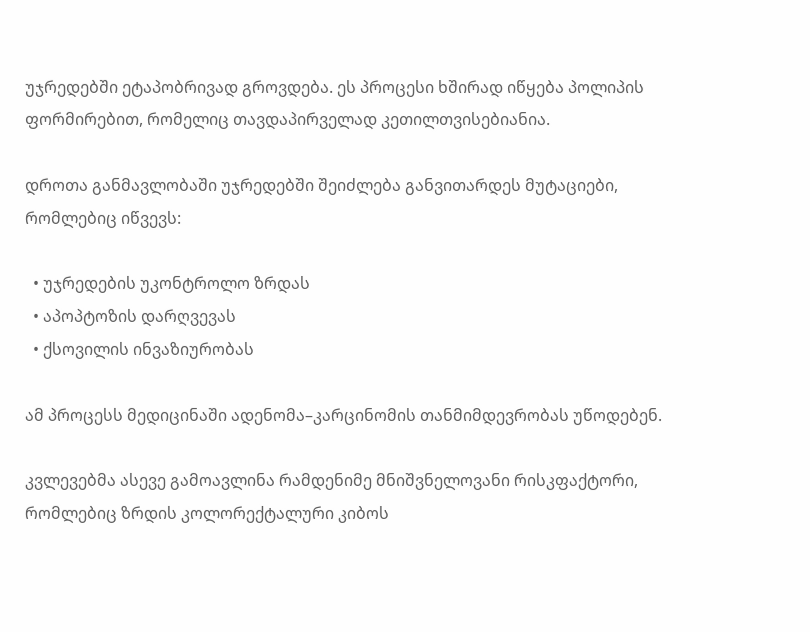უჯრედებში ეტაპობრივად გროვდება. ეს პროცესი ხშირად იწყება პოლიპის ფორმირებით, რომელიც თავდაპირველად კეთილთვისებიანია.

დროთა განმავლობაში უჯრედებში შეიძლება განვითარდეს მუტაციები, რომლებიც იწვევს:

  • უჯრედების უკონტროლო ზრდას
  • აპოპტოზის დარღვევას
  • ქსოვილის ინვაზიურობას

ამ პროცესს მედიცინაში ადენომა–კარცინომის თანმიმდევრობას უწოდებენ.

კვლევებმა ასევე გამოავლინა რამდენიმე მნიშვნელოვანი რისკფაქტორი, რომლებიც ზრდის კოლორექტალური კიბოს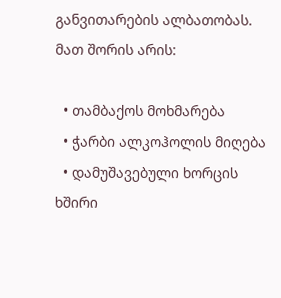განვითარების ალბათობას. მათ შორის არის:

  • თამბაქოს მოხმარება
  • ჭარბი ალკოჰოლის მიღება
  • დამუშავებული ხორცის ხშირი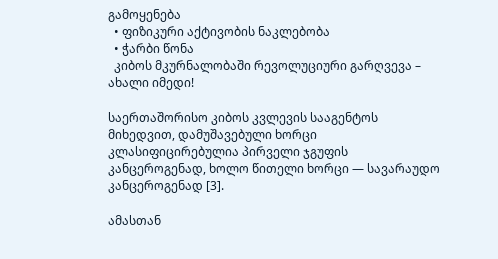გამოყენება
  • ფიზიკური აქტივობის ნაკლებობა
  • ჭარბი წონა
  კიბოს მკურნალობაში რევოლუციური გარღვევა – ახალი იმედი!

საერთაშორისო კიბოს კვლევის სააგენტოს მიხედვით, დამუშავებული ხორცი კლასიფიცირებულია პირველი ჯგუფის კანცეროგენად, ხოლო წითელი ხორცი — სავარაუდო კანცეროგენად [3].

ამასთან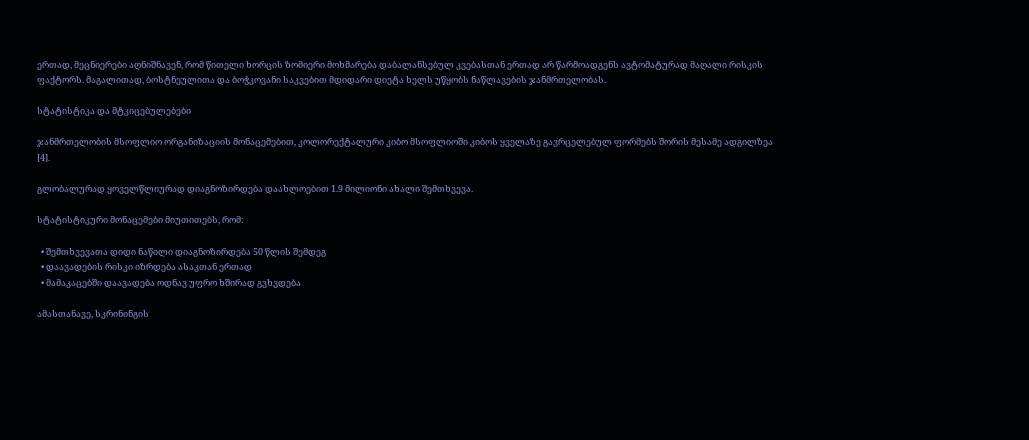ერთად, მეცნიერები აღნიშნავენ, რომ წითელი ხორცის ზომიერი მოხმარება დაბალანსებულ კვებასთან ერთად არ წარმოადგენს ავტომატურად მაღალი რისკის ფაქტორს. მაგალითად, ბოსტნეულითა და ბოჭკოვანი საკვებით მდიდარი დიეტა ხელს უწყობს ნაწლავების ჯანმრთელობას.

სტატისტიკა და მტკიცებულებები

ჯანმრთელობის მსოფლიო ორგანიზაციის მონაცემებით, კოლორექტალური კიბო მსოფლიოში კიბოს ყველაზე გავრცელებულ ფორმებს შორის მესამე ადგილზეა [4].

გლობალურად ყოველწლიურად დიაგნოზირდება დაახლოებით 1.9 მილიონი ახალი შემთხვევა.

სტატისტიკური მონაცემები მიუთითებს, რომ:

  • შემთხვევათა დიდი ნაწილი დიაგნოზირდება 50 წლის შემდეგ
  • დაავადების რისკი იზრდება ასაკთან ერთად
  • მამაკაცებში დაავადება ოდნავ უფრო ხშირად გვხვდება

ამასთანავე, სკრინინგის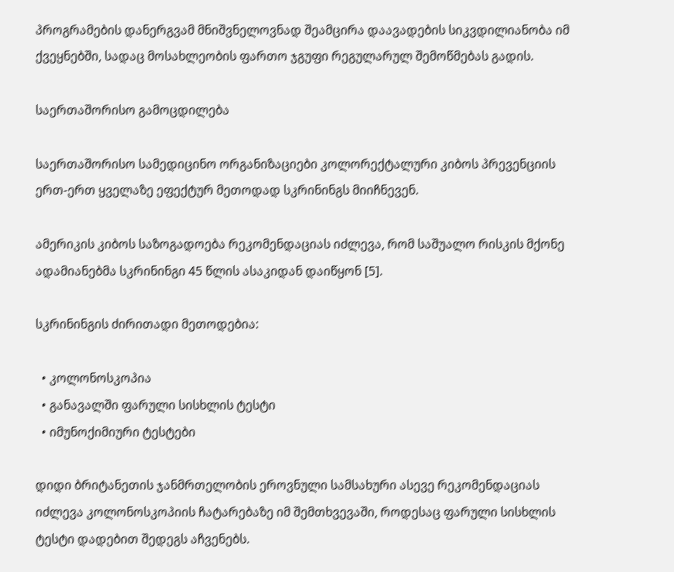პროგრამების დანერგვამ მნიშვნელოვნად შეამცირა დაავადების სიკვდილიანობა იმ ქვეყნებში, სადაც მოსახლეობის ფართო ჯგუფი რეგულარულ შემოწმებას გადის.

საერთაშორისო გამოცდილება

საერთაშორისო სამედიცინო ორგანიზაციები კოლორექტალური კიბოს პრევენციის ერთ-ერთ ყველაზე ეფექტურ მეთოდად სკრინინგს მიიჩნევენ.

ამერიკის კიბოს საზოგადოება რეკომენდაციას იძლევა, რომ საშუალო რისკის მქონე ადამიანებმა სკრინინგი 45 წლის ასაკიდან დაიწყონ [5].

სკრინინგის ძირითადი მეთოდებია:

  • კოლონოსკოპია
  • განავალში ფარული სისხლის ტესტი
  • იმუნოქიმიური ტესტები

დიდი ბრიტანეთის ჯანმრთელობის ეროვნული სამსახური ასევე რეკომენდაციას იძლევა კოლონოსკოპიის ჩატარებაზე იმ შემთხვევაში, როდესაც ფარული სისხლის ტესტი დადებით შედეგს აჩვენებს.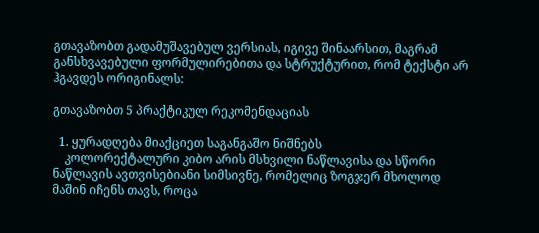გთავაზობთ გადამუშავებულ ვერსიას, იგივე შინაარსით, მაგრამ განსხვავებული ფორმულირებითა და სტრუქტურით, რომ ტექსტი არ ჰგავდეს ორიგინალს:

გთავაზობთ 5 პრაქტიკულ რეკომენდაციას

  1. ყურადღება მიაქციეთ საგანგაშო ნიშნებს
    კოლორექტალური კიბო არის მსხვილი ნაწლავისა და სწორი ნაწლავის ავთვისებიანი სიმსივნე, რომელიც ზოგჯერ მხოლოდ მაშინ იჩენს თავს, როცა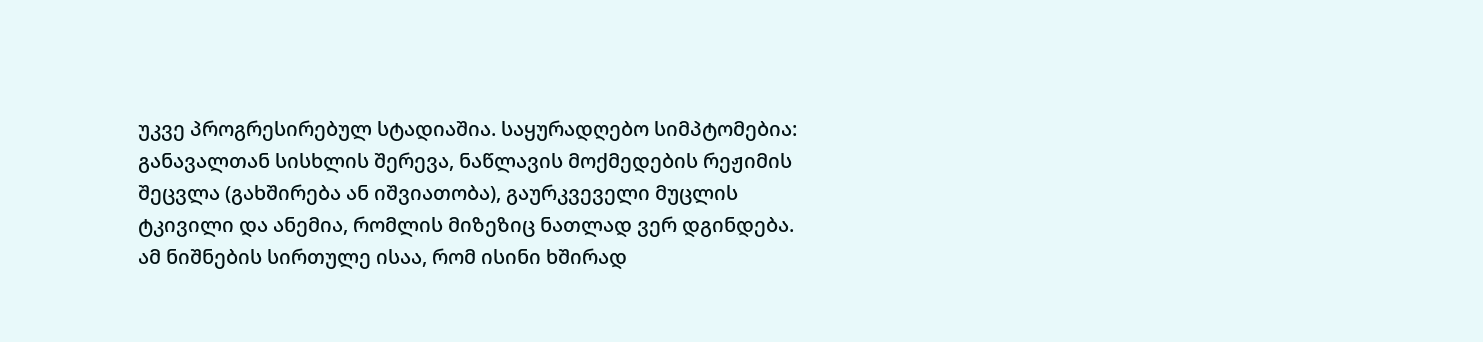უკვე პროგრესირებულ სტადიაშია. საყურადღებო სიმპტომებია: განავალთან სისხლის შერევა, ნაწლავის მოქმედების რეჟიმის შეცვლა (გახშირება ან იშვიათობა), გაურკვეველი მუცლის ტკივილი და ანემია, რომლის მიზეზიც ნათლად ვერ დგინდება. ამ ნიშნების სირთულე ისაა, რომ ისინი ხშირად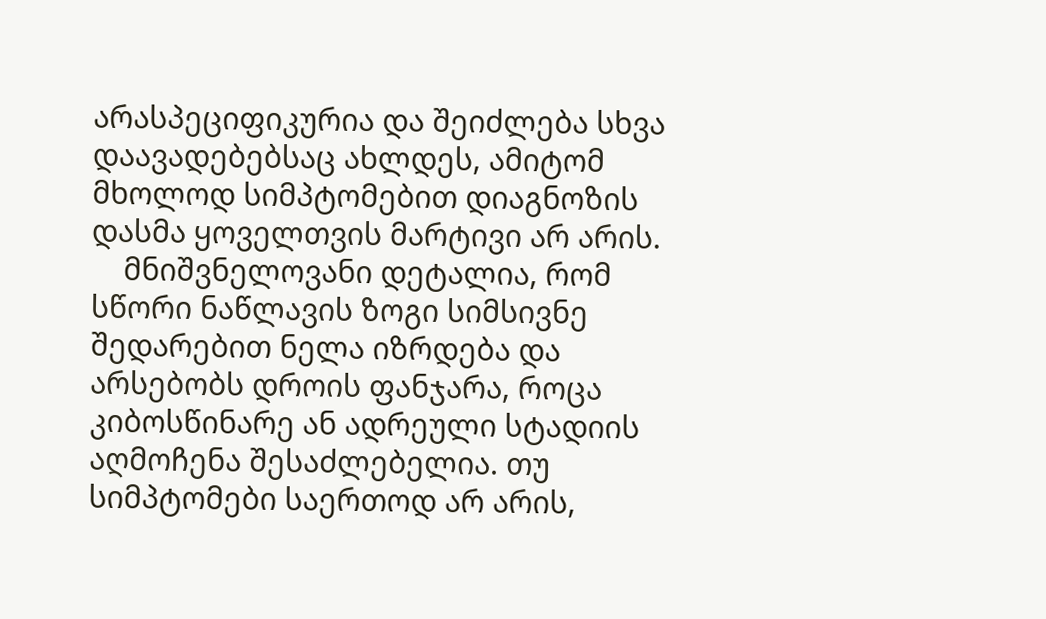არასპეციფიკურია და შეიძლება სხვა დაავადებებსაც ახლდეს, ამიტომ მხოლოდ სიმპტომებით დიაგნოზის დასმა ყოველთვის მარტივი არ არის.
    მნიშვნელოვანი დეტალია, რომ სწორი ნაწლავის ზოგი სიმსივნე შედარებით ნელა იზრდება და არსებობს დროის ფანჯარა, როცა კიბოსწინარე ან ადრეული სტადიის აღმოჩენა შესაძლებელია. თუ სიმპტომები საერთოდ არ არის,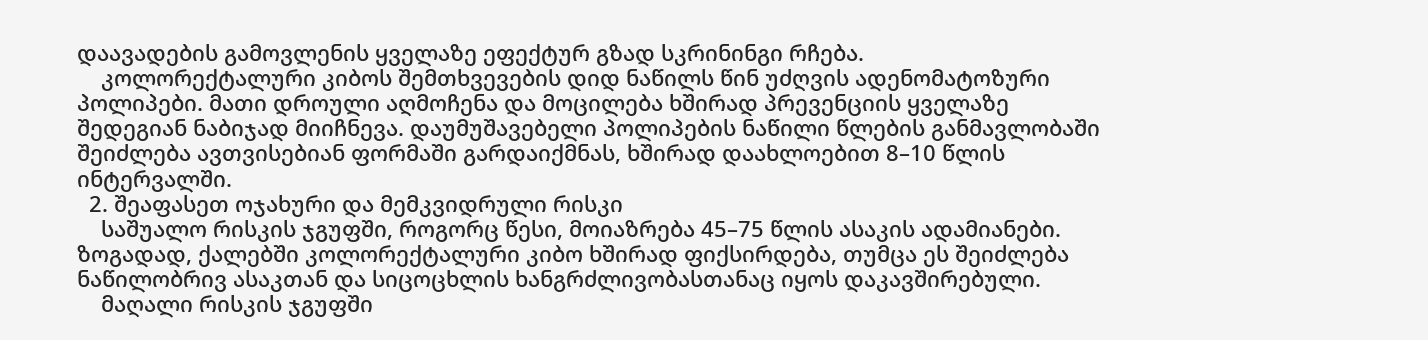დაავადების გამოვლენის ყველაზე ეფექტურ გზად სკრინინგი რჩება.
    კოლორექტალური კიბოს შემთხვევების დიდ ნაწილს წინ უძღვის ადენომატოზური პოლიპები. მათი დროული აღმოჩენა და მოცილება ხშირად პრევენციის ყველაზე შედეგიან ნაბიჯად მიიჩნევა. დაუმუშავებელი პოლიპების ნაწილი წლების განმავლობაში შეიძლება ავთვისებიან ფორმაში გარდაიქმნას, ხშირად დაახლოებით 8–10 წლის ინტერვალში.
  2. შეაფასეთ ოჯახური და მემკვიდრული რისკი
    საშუალო რისკის ჯგუფში, როგორც წესი, მოიაზრება 45–75 წლის ასაკის ადამიანები. ზოგადად, ქალებში კოლორექტალური კიბო ხშირად ფიქსირდება, თუმცა ეს შეიძლება ნაწილობრივ ასაკთან და სიცოცხლის ხანგრძლივობასთანაც იყოს დაკავშირებული.
    მაღალი რისკის ჯგუფში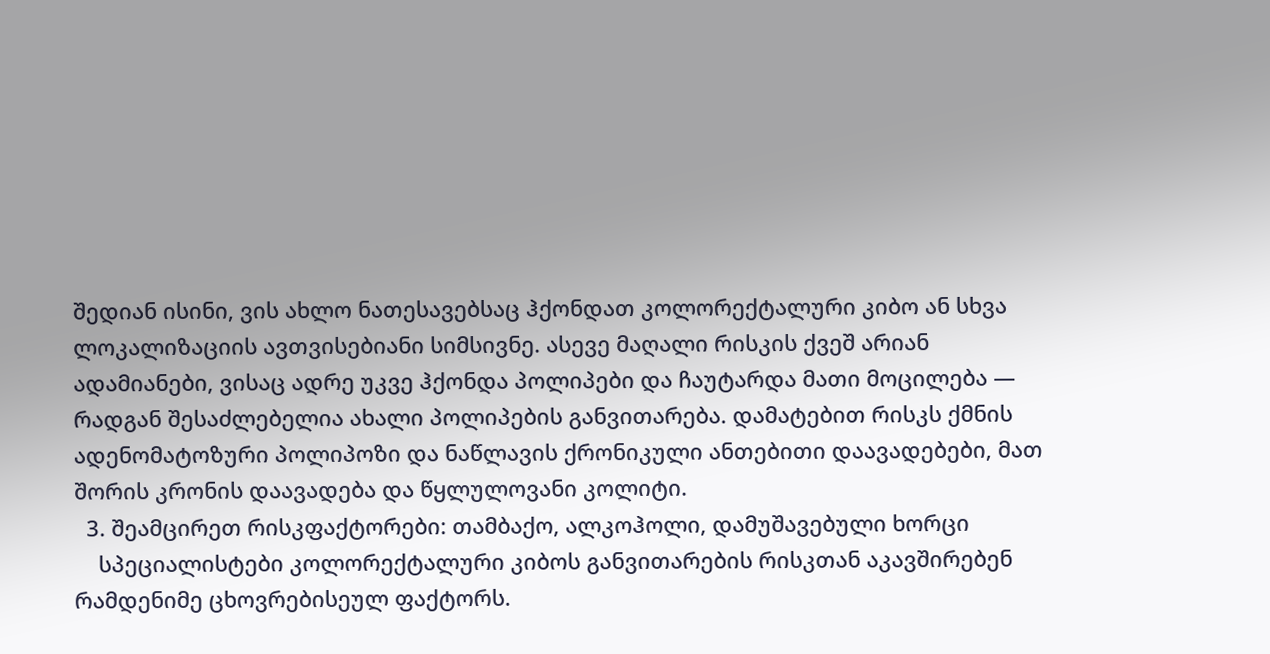შედიან ისინი, ვის ახლო ნათესავებსაც ჰქონდათ კოლორექტალური კიბო ან სხვა ლოკალიზაციის ავთვისებიანი სიმსივნე. ასევე მაღალი რისკის ქვეშ არიან ადამიანები, ვისაც ადრე უკვე ჰქონდა პოლიპები და ჩაუტარდა მათი მოცილება — რადგან შესაძლებელია ახალი პოლიპების განვითარება. დამატებით რისკს ქმნის ადენომატოზური პოლიპოზი და ნაწლავის ქრონიკული ანთებითი დაავადებები, მათ შორის კრონის დაავადება და წყლულოვანი კოლიტი.
  3. შეამცირეთ რისკფაქტორები: თამბაქო, ალკოჰოლი, დამუშავებული ხორცი
    სპეციალისტები კოლორექტალური კიბოს განვითარების რისკთან აკავშირებენ რამდენიმე ცხოვრებისეულ ფაქტორს.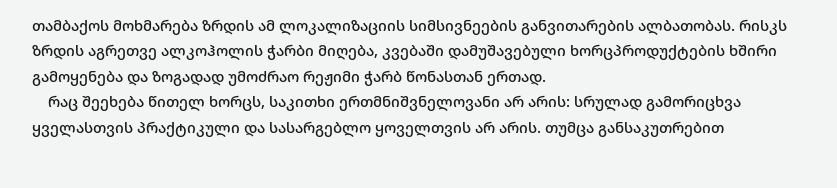თამბაქოს მოხმარება ზრდის ამ ლოკალიზაციის სიმსივნეების განვითარების ალბათობას. რისკს ზრდის აგრეთვე ალკოჰოლის ჭარბი მიღება, კვებაში დამუშავებული ხორცპროდუქტების ხშირი გამოყენება და ზოგადად უმოძრაო რეჟიმი ჭარბ წონასთან ერთად.
    რაც შეეხება წითელ ხორცს, საკითხი ერთმნიშვნელოვანი არ არის: სრულად გამორიცხვა ყველასთვის პრაქტიკული და სასარგებლო ყოველთვის არ არის. თუმცა განსაკუთრებით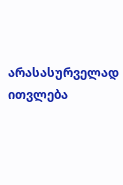არასასურველად ითვლება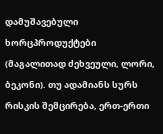დამუშავებული ხორცპროდუქტები (მაგალითად ძეხვეული, ლორი, ბეკონი). თუ ადამიანს სურს რისკის შემცირება, ერთ-ერთი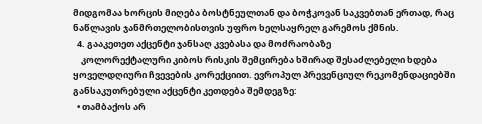მიდგომაა ხორცის მიღება ბოსტნეულთან და ბოჭკოვან საკვებთან ერთად, რაც ნაწლავის ჯანმრთელობისთვის უფრო ხელსაყრელ გარემოს ქმნის.
  4. გააკეთეთ აქცენტი ჯანსაღ კვებასა და მოძრაობაზე
    კოლორექტალური კიბოს რისკის შემცირება ხშირად შესაძლებელი ხდება ყოველდღიური ჩვევების კორექციით. ევროპულ პრევენციულ რეკომენდაციებში განსაკუთრებული აქცენტი კეთდება შემდეგზე:
  • თამბაქოს არ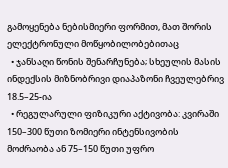გამოყენება ნებისმიერი ფორმით, მათ შორის ელექტრონული მოწყობილობებითაც
  • ჯანსაღი წონის შენარჩუნება; სხეულის მასის ინდექსის მიზნობრივი დიაპაზონი ჩვეულებრივ 18.5–25-ია
  • რეგულარული ფიზიკური აქტივობა: კვირაში 150–300 წუთი ზომიერი ინტენსივობის მოძრაობა ან 75–150 წუთი უფრო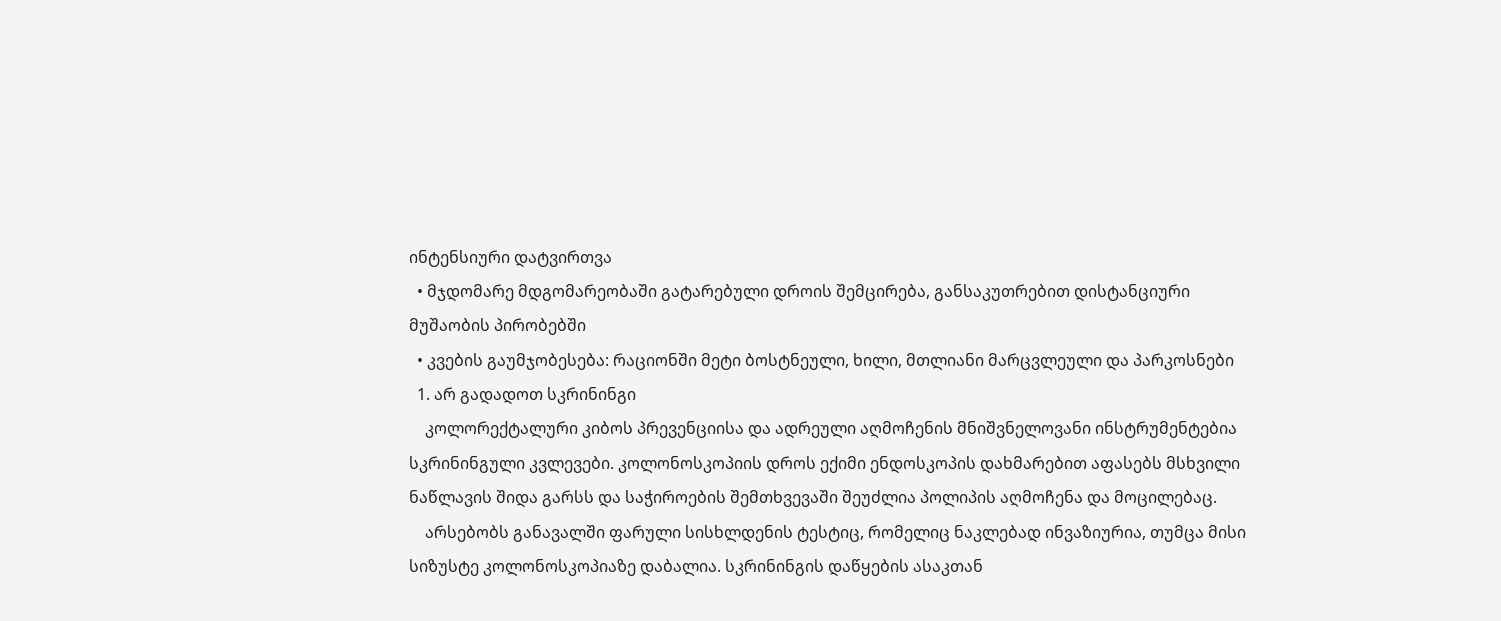ინტენსიური დატვირთვა
  • მჯდომარე მდგომარეობაში გატარებული დროის შემცირება, განსაკუთრებით დისტანციური მუშაობის პირობებში
  • კვების გაუმჯობესება: რაციონში მეტი ბოსტნეული, ხილი, მთლიანი მარცვლეული და პარკოსნები
  1. არ გადადოთ სკრინინგი
    კოლორექტალური კიბოს პრევენციისა და ადრეული აღმოჩენის მნიშვნელოვანი ინსტრუმენტებია სკრინინგული კვლევები. კოლონოსკოპიის დროს ექიმი ენდოსკოპის დახმარებით აფასებს მსხვილი ნაწლავის შიდა გარსს და საჭიროების შემთხვევაში შეუძლია პოლიპის აღმოჩენა და მოცილებაც.
    არსებობს განავალში ფარული სისხლდენის ტესტიც, რომელიც ნაკლებად ინვაზიურია, თუმცა მისი სიზუსტე კოლონოსკოპიაზე დაბალია. სკრინინგის დაწყების ასაკთან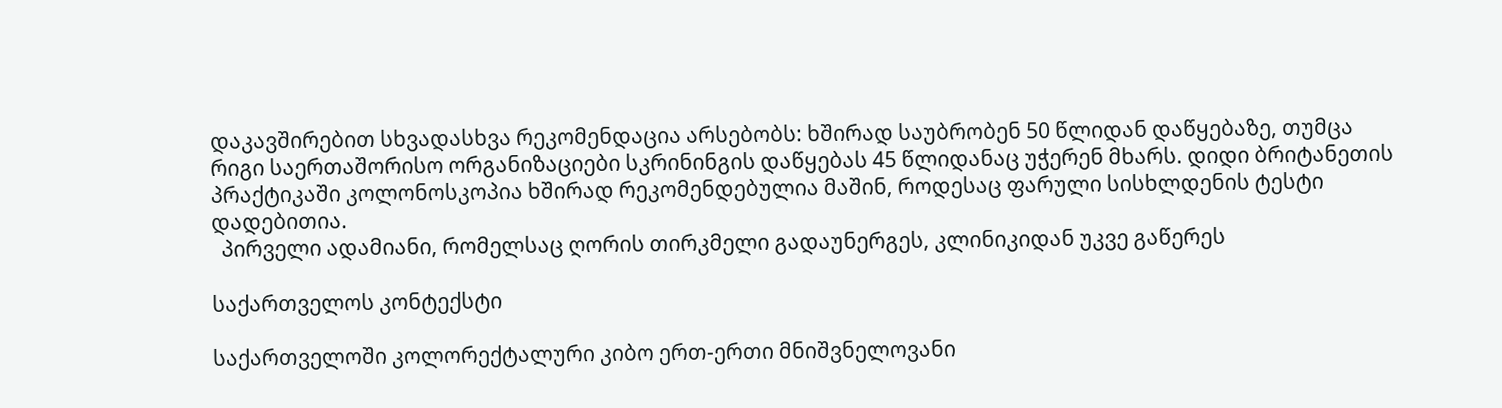დაკავშირებით სხვადასხვა რეკომენდაცია არსებობს: ხშირად საუბრობენ 50 წლიდან დაწყებაზე, თუმცა რიგი საერთაშორისო ორგანიზაციები სკრინინგის დაწყებას 45 წლიდანაც უჭერენ მხარს. დიდი ბრიტანეთის პრაქტიკაში კოლონოსკოპია ხშირად რეკომენდებულია მაშინ, როდესაც ფარული სისხლდენის ტესტი დადებითია.
  პირველი ადამიანი, რომელსაც ღორის თირკმელი გადაუნერგეს, კლინიკიდან უკვე გაწერეს

საქართველოს კონტექსტი

საქართველოში კოლორექტალური კიბო ერთ-ერთი მნიშვნელოვანი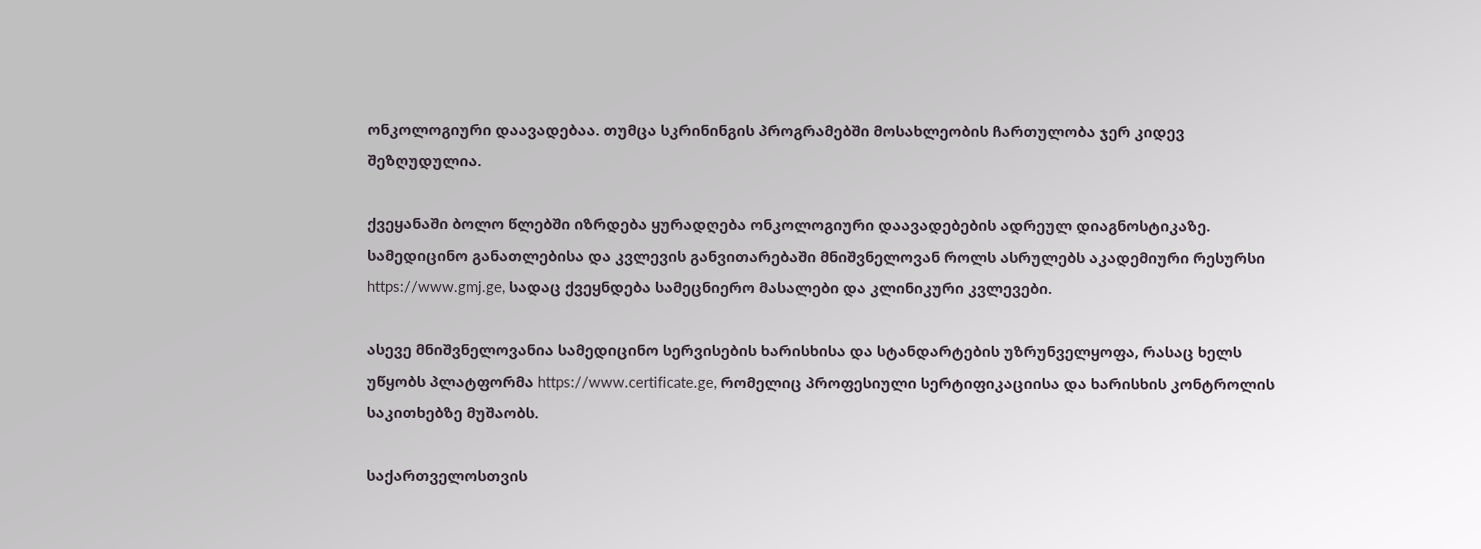ონკოლოგიური დაავადებაა. თუმცა სკრინინგის პროგრამებში მოსახლეობის ჩართულობა ჯერ კიდევ შეზღუდულია.

ქვეყანაში ბოლო წლებში იზრდება ყურადღება ონკოლოგიური დაავადებების ადრეულ დიაგნოსტიკაზე. სამედიცინო განათლებისა და კვლევის განვითარებაში მნიშვნელოვან როლს ასრულებს აკადემიური რესურსი https://www.gmj.ge, სადაც ქვეყნდება სამეცნიერო მასალები და კლინიკური კვლევები.

ასევე მნიშვნელოვანია სამედიცინო სერვისების ხარისხისა და სტანდარტების უზრუნველყოფა, რასაც ხელს უწყობს პლატფორმა https://www.certificate.ge, რომელიც პროფესიული სერტიფიკაციისა და ხარისხის კონტროლის საკითხებზე მუშაობს.

საქართველოსთვის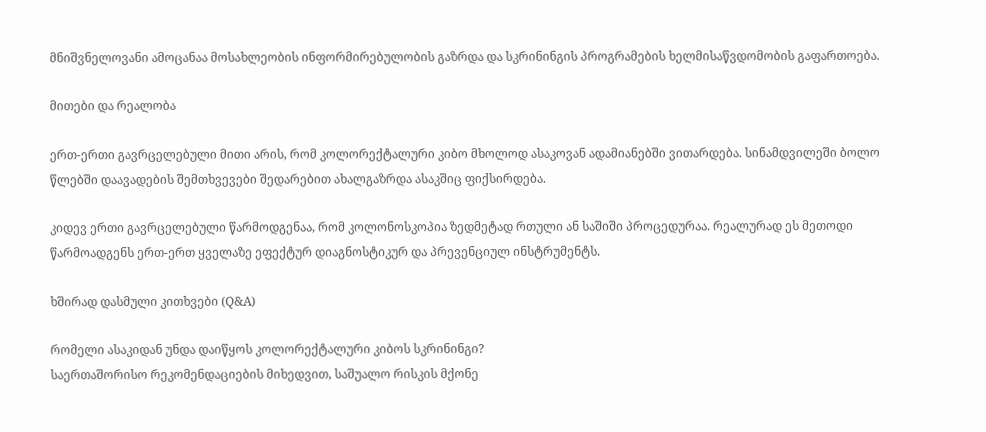მნიშვნელოვანი ამოცანაა მოსახლეობის ინფორმირებულობის გაზრდა და სკრინინგის პროგრამების ხელმისაწვდომობის გაფართოება.

მითები და რეალობა

ერთ-ერთი გავრცელებული მითი არის, რომ კოლორექტალური კიბო მხოლოდ ასაკოვან ადამიანებში ვითარდება. სინამდვილეში ბოლო წლებში დაავადების შემთხვევები შედარებით ახალგაზრდა ასაკშიც ფიქსირდება.

კიდევ ერთი გავრცელებული წარმოდგენაა, რომ კოლონოსკოპია ზედმეტად რთული ან საშიში პროცედურაა. რეალურად ეს მეთოდი წარმოადგენს ერთ-ერთ ყველაზე ეფექტურ დიაგნოსტიკურ და პრევენციულ ინსტრუმენტს.

ხშირად დასმული კითხვები (Q&A)

რომელი ასაკიდან უნდა დაიწყოს კოლორექტალური კიბოს სკრინინგი?
საერთაშორისო რეკომენდაციების მიხედვით, საშუალო რისკის მქონე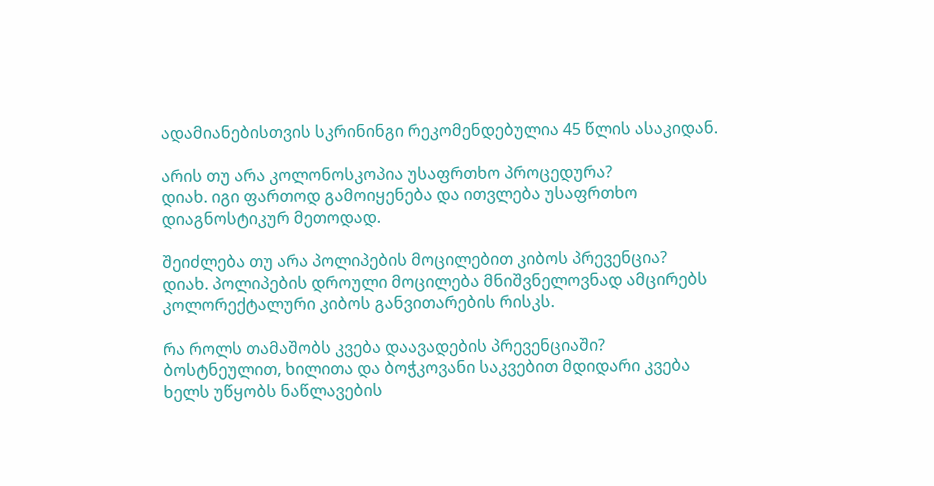ადამიანებისთვის სკრინინგი რეკომენდებულია 45 წლის ასაკიდან.

არის თუ არა კოლონოსკოპია უსაფრთხო პროცედურა?
დიახ. იგი ფართოდ გამოიყენება და ითვლება უსაფრთხო დიაგნოსტიკურ მეთოდად.

შეიძლება თუ არა პოლიპების მოცილებით კიბოს პრევენცია?
დიახ. პოლიპების დროული მოცილება მნიშვნელოვნად ამცირებს კოლორექტალური კიბოს განვითარების რისკს.

რა როლს თამაშობს კვება დაავადების პრევენციაში?
ბოსტნეულით, ხილითა და ბოჭკოვანი საკვებით მდიდარი კვება ხელს უწყობს ნაწლავების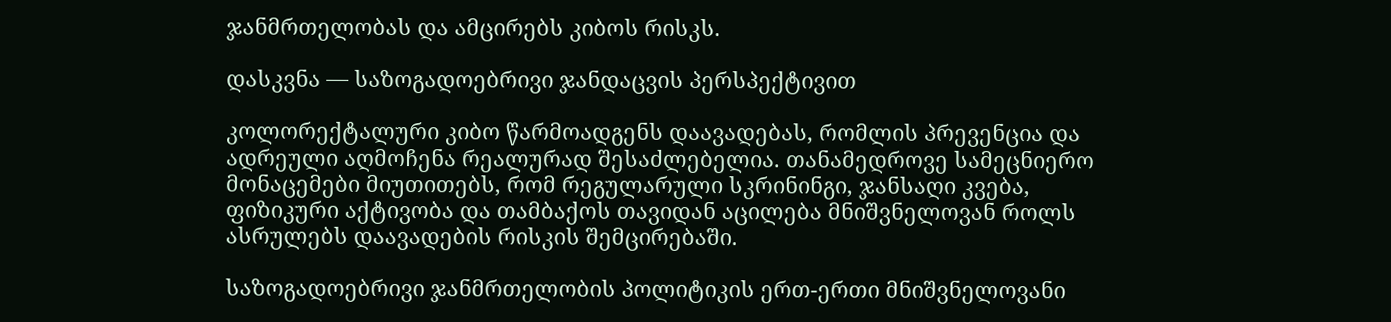ჯანმრთელობას და ამცირებს კიბოს რისკს.

დასკვნა — საზოგადოებრივი ჯანდაცვის პერსპექტივით

კოლორექტალური კიბო წარმოადგენს დაავადებას, რომლის პრევენცია და ადრეული აღმოჩენა რეალურად შესაძლებელია. თანამედროვე სამეცნიერო მონაცემები მიუთითებს, რომ რეგულარული სკრინინგი, ჯანსაღი კვება, ფიზიკური აქტივობა და თამბაქოს თავიდან აცილება მნიშვნელოვან როლს ასრულებს დაავადების რისკის შემცირებაში.

საზოგადოებრივი ჯანმრთელობის პოლიტიკის ერთ-ერთი მნიშვნელოვანი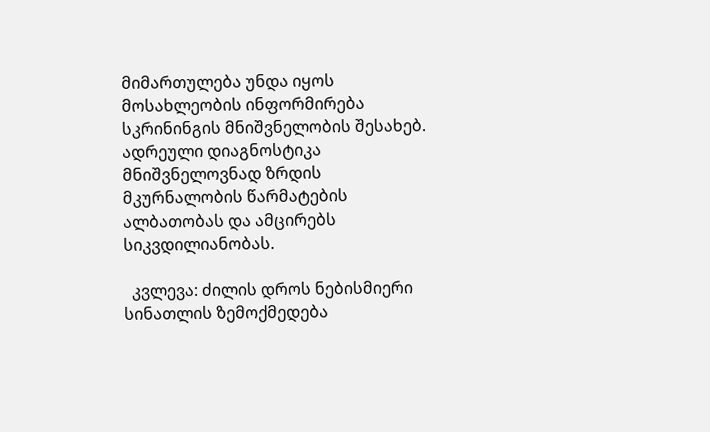მიმართულება უნდა იყოს მოსახლეობის ინფორმირება სკრინინგის მნიშვნელობის შესახებ. ადრეული დიაგნოსტიკა მნიშვნელოვნად ზრდის მკურნალობის წარმატების ალბათობას და ამცირებს სიკვდილიანობას.

  კვლევა: ძილის დროს ნებისმიერი სინათლის ზემოქმედება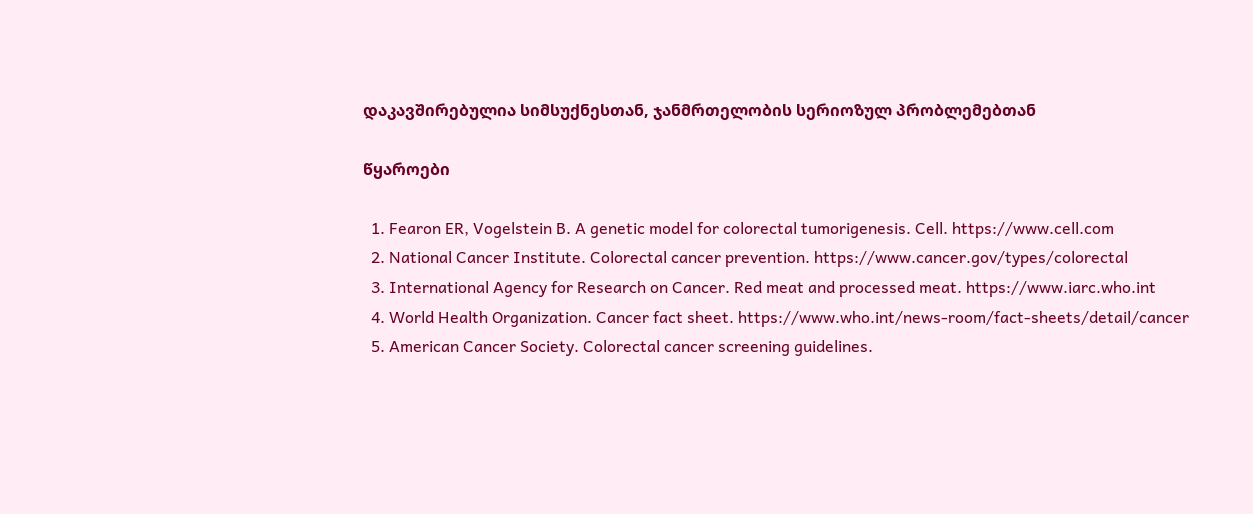დაკავშირებულია სიმსუქნესთან, ჯანმრთელობის სერიოზულ პრობლემებთან

წყაროები

  1. Fearon ER, Vogelstein B. A genetic model for colorectal tumorigenesis. Cell. https://www.cell.com
  2. National Cancer Institute. Colorectal cancer prevention. https://www.cancer.gov/types/colorectal
  3. International Agency for Research on Cancer. Red meat and processed meat. https://www.iarc.who.int
  4. World Health Organization. Cancer fact sheet. https://www.who.int/news-room/fact-sheets/detail/cancer
  5. American Cancer Society. Colorectal cancer screening guidelines.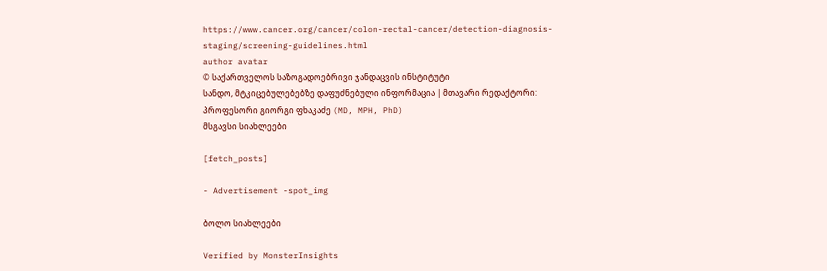https://www.cancer.org/cancer/colon-rectal-cancer/detection-diagnosis-staging/screening-guidelines.html
author avatar
© საქართველოს საზოგადოებრივი ჯანდაცვის ინსტიტუტი
სანდო, მტკიცებულებებზე დაფუძნებული ინფორმაცია | მთავარი რედაქტორი: პროფესორი გიორგი ფხაკაძე (MD, MPH, PhD)
მსგავსი სიახლეები

[fetch_posts]

- Advertisement -spot_img

ბოლო სიახლეები

Verified by MonsterInsights